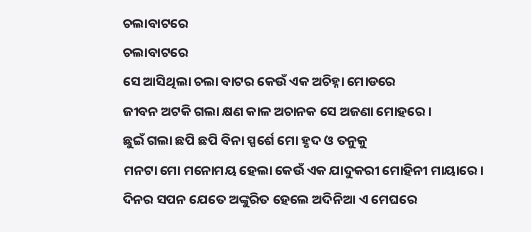ଚଲାବାଟରେ
ଚଲାବାଟରେ
ସେ ଆସିଥିଲା ଚଲା ବାଟର କେଉଁ ଏକ ଅଚିହ୍ନା ମୋଡରେ
ଜୀବନ ଅଟକି ଗଲା କ୍ଷଣ କାଳ ଅଚାନକ ସେ ଅଜଣା ମୋହରେ।
ଛୁଇଁ ଗଲା ଛପି ଛପି ବିନା ସ୍ପର୍ଶେ ମୋ ହୃଦ ଓ ତନୁକୁ
ମନଟା ମୋ ମନୋମୟ ହେଲା କେଉଁ ଏକ ଯାଦୁକରୀ ମୋହିନୀ ମାୟାରେ।
ଦିନର ସପନ ଯେତେ ଅଙ୍କୁରିତ ହେଲେ ଅଦିନିଆ ଏ ମେଘରେ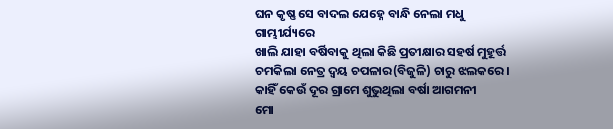ଘନ କୃଷ୍ଣ ସେ ବାଦଲ ଯେହ୍ନେ ବାନ୍ଧି ନେଲା ମଧୁ ଗାମ୍ଭୀର୍ଯ୍ୟରେ
ଖାଲି ଯାହା ବର୍ଷିବାକୁ ଥିଲା କିଛି ପ୍ରତୀକ୍ଷାର ସହର୍ଷ ମୁହୂର୍ତ୍ତ
ଚମକିଲା ନେତ୍ର ଦ୍ବୟ ଚପଳାର(ବିଜୁଳି) ଚାରୁ ଝଲକରେ।
କାହିଁ କେଉଁ ଦୂର ଗ୍ରାମେ ଶୁଭୁଥିଲା ବର୍ଷା ଆଗମନୀ
ମୋ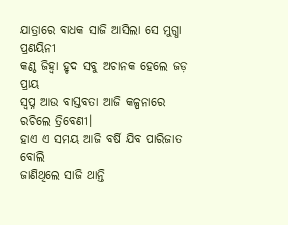ଯାତ୍ରାରେ ବାଧକ ସାଜି ଆସିଲା ସେ ମୁଗ୍ଧା ପ୍ରଣୟିନୀ
କଣ୍ଠ ଜିହ୍ୱା ହୃଦ ସବୁ ଅଚାନକ ହେଲେ ଜଡ଼ ପ୍ରାୟ
ସ୍ଵପ୍ନ ଆଉ ବାସ୍ତବତା ଆଜି କଳ୍ପନାରେ ରଚିଲେ ତ୍ରିବେଣୀ।
ହାଏ ଏ ସମୟ ଆଜି ବର୍ଷି ଯିବ ପାରିଜାତ ବୋଲି
ଜାଣିଥିଲେ ସାଜି ଥାନ୍ତି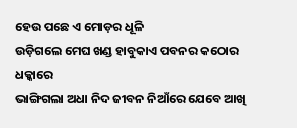ହେଉ ପଛେ ଏ ମୋଡ଼ର ଧୂଳି
ଉଡ଼ିଗଲେ ମେଘ ଖଣ୍ଡ ହାବୁକାଏ ପବନର କଠୋର ଧକ୍କାରେ
ଭାଙ୍ଗିଗଲା ଅଧା ନିଦ ଜୀବନ ନିଆଁରେ ଯେବେ ଆଖି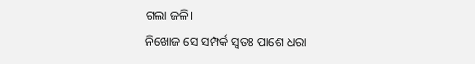ଗଲା ଜଳି।
ନିଖୋଜ ସେ ସମ୍ପର୍କ ସ୍ଵତଃ ପାଶେ ଧରା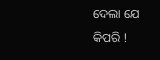ଦେଲା ଯେ କିପରି !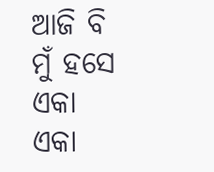ଆଜି ବି ମୁଁ ହସେ ଏକା ଏକା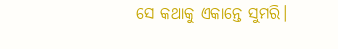ସେ କଥାକୁ ଏକାନ୍ତେ ସୁମରି।